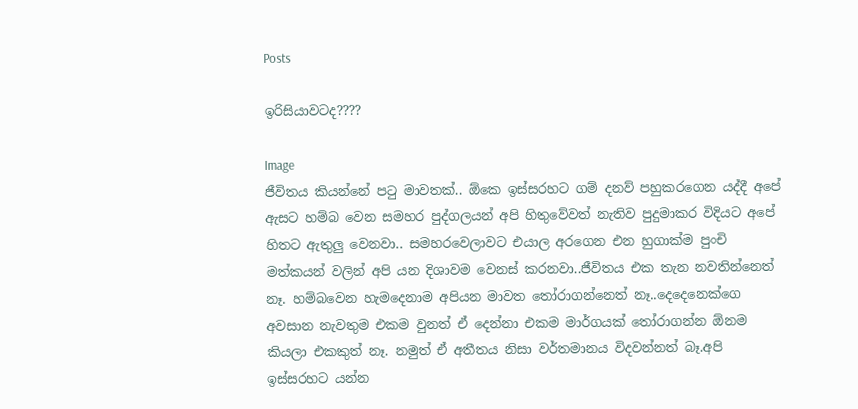Posts

ඉරිසියාවටද????

Image
ජීවිතය කියන්නේ පටු මාවතක්.. ඕකෙ ඉස්සරහට ගම් දනව් පහුකරගෙන යද්දී අපේ ඇසට හම්බ වෙන සමහර පුද්ගලයන් අපි හිතුවේවත් නැතිව පුදුමාකර විදියට අපේ හිතට ඇතුලු වෙනවා.. සමහරවෙලාවට එයාල අරගෙන එන හුගාක්ම පුංචි මත්කයන් වලින් අපි යන දිශාවම වෙනස් කරනවා..ජීවිතය එක තැන නවතින්නෙත් නෑ. හම්බවෙන හැමදෙනාම අපියන මාවත තෝරාගන්නෙත් නෑ..දෙදෙනෙක්ගෙ අවසාන නැවතුම එකම වුනත් ඒ දෙන්නා එකම මාර්ගයක් තෝරාගන්න ඕනම කියලා එකකුත් නෑ. නමුත් ඒ අතීතය නිසා වර්තමානය විදවන්නත් බෑ.අපි ඉස්සරහට යන්න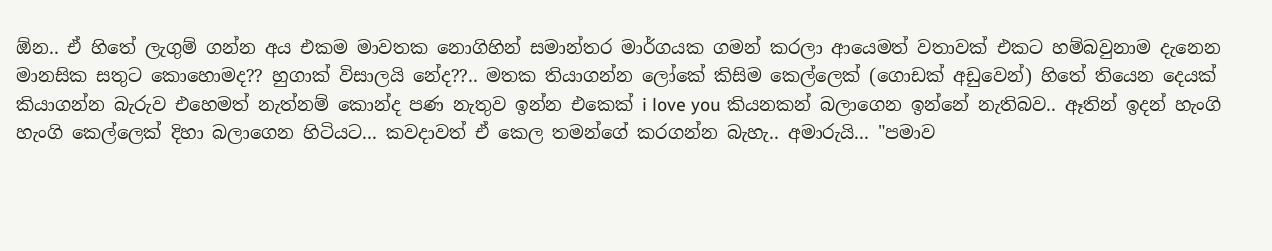ඕන.. ඒ හිතේ ලැගුම් ගන්න අය එකම මාවතක නොගිහින් සමාන්තර මාර්ගයක ගමන් කරලා ආයෙමත් වතාවක් එකට හම්බවුනාම දැනෙන මානසික සතුට කොහොමද?? හුගාක් විසාලයි නේද??.. මතක තියාගන්න ලෝකේ කිසිම කෙල්ලෙක් (ගොඩක් අඩුවෙන්) හිතේ තියෙන දෙයක් කියාගන්න බැරුව එහෙමත් නැත්නම් කොන්ද පණ නැතුව ඉන්න එකෙක් i love you කියනකන් බලාගෙන ඉන්නේ නැතිබව.. ඈතින් ඉදන් හැංගි හැංගි කෙල්ලෙක් දිහා බලාගෙන හිටියට... කවදාවත් ඒ කෙල තමන්ගේ කරගන්න බැහැ.. අමාරුයි... "පමාව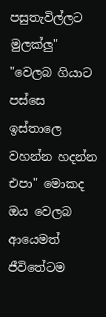පසුතැවිල්ලට මුලක්ලු" "වෙලබ ගියාට පස්සෙ ඉස්තාලෙ වහන්න හදන්න එපා" මොකද ඔය වෙලබ ආයෙමත් ජීවිතේටම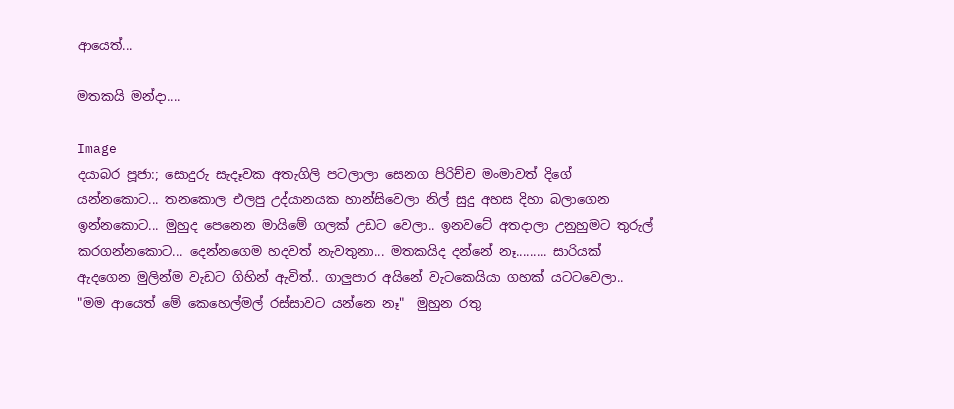ආයෙත්...

මතකයි මන්දා....

Image
දයාබර පූජා:; සොදුරු සැදෑවක අතැගිලි පටලාලා සෙනග පිරිච්ච මංමාවත් දිගේ යන්නකොට... තනකොල එලපු උද්යානයක හාන්සිවෙලා නිල් සුදු අහස දිහා බලාගෙන ඉන්නකොට... මුහුද පෙනෙන මායිමේ ගලක් උඩට වෙලා.. ඉනවටේ අතදාලා උනුහුමට තුරුල් කරගන්නකොට... දෙන්නගෙම හදවත් නැවතුනා... මතකයිද දන්නේ නෑ......... සාරියක් ඇදගෙන මුලින්ම වැඩට ගිහින් ඇවිත්.. ගාලුපාර අයිනේ වැටකෙයියා ගහක් යටටවෙලා.. "මම ආයෙත් මේ කෙහෙල්මල් රස්සාවට යන්නෙ නෑ"  මුහුන රතු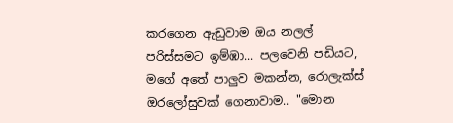කරගෙන ඇඩුවාම ඔය නලල් පරිස්සමට ඉම්ඹා... පලවෙනි පඩියට, මගේ අතේ පාලුව මකන්න, රොලැක්ස් ඔරලෝසුවක් ගෙනාවාම.. "මොන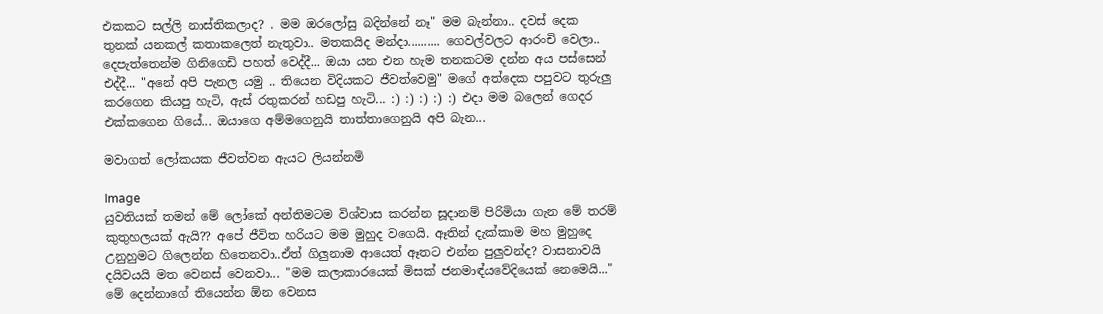එකකට සල්ලි නාස්තිකලාද? . මම ඔරලෝසු බදින්නේ නෑ" මම බැන්නා.. දවස් දෙක තුනක් යනකල් කතාකලෙත් නැතුවා.. මතකයිද මන්දා.......... ගෙවල්වලට ආරංචි වෙලා.. දෙපැත්තෙන්ම ගිනිගෙඩි පහත් වෙද්දී... ඔයා යන එන හැම තනකටම දන්න අය පස්සෙන් එද්දී... "අනේ අපි පැනල යමු .. තියෙන විදියකට ජීවත්වෙමු" මගේ අත්දෙක පපුවට තුරුලු කරගෙන කියපු හැටි, ඇස් රතුකරන් හඩපු හැටි... :) :) :) :) :) එදා මම බලෙන් ගෙදර එක්කගෙන ගියේ... ඔයාගෙ අම්මගෙනුයි තාත්තාගෙනුයි අපි බැන...

මවාගත් ලෝකයක ජීවත්වන ඇයට ලියන්නමි

Image
යුවතියක් තමන් මේ ලෝකේ අන්තිමටම විශ්වාස කරන්න සූදානම් පිරිමියා ගැන මේ තරම් කුතුහලයක් ඇයි?? අපේ ජීවිත හරියට මම මුහුද වගෙයි. ඈතින් දැක්කාම මහ මුහුදෙ උනුහුමට ගිලෙන්න හිතෙනවා..ඒත් ගිලුනාම ආයෙත් ඈතට එන්න පුලුවන්ද? වාසනාවයි දයිවයයි මත වෙනස් වෙනවා... "මම කලාකාරයෙක් මිසක් ජනමාඳ්යවේදියෙක් නෙමෙයි..." මේ දෙන්නාගේ තියෙන්න ඕන වෙනස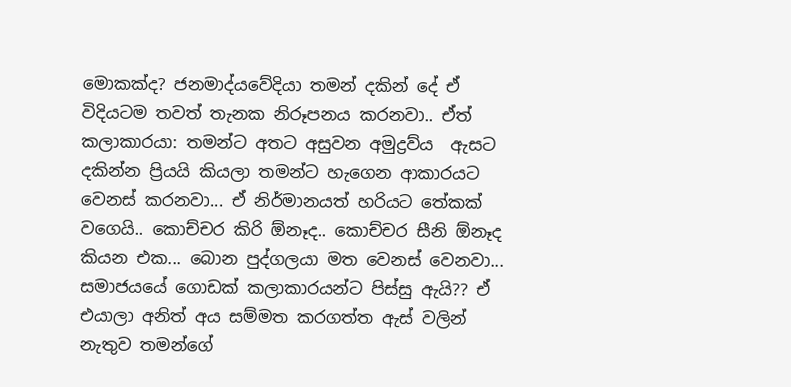මොකක්ද? ජනමාද්යවේදියා තමන් දකින් දේ ඒ විදියටම තවත් තැනක නිරූපනය කරනවා.. ඒත් කලාකාරයා: තමන්ට අතට අසුවන අමුද්‍රව්ය  ඇසට දකින්න ප්‍රියයි කියලා තමන්ට හැගෙන ආකාරයට වෙනස් කරනවා... ඒ නිර්මානයත් හරියට තේකක් වගෙයි.. කොච්චර කිරි ඕනෑද.. කොච්චර සීනි ඕනෑද කියන එක... බොන පුද්ගලයා මත වෙනස් වෙනවා... සමාජයයේ ගොඩක් කලාකාරයන්ට පිස්සු ඇයි?? ඒ එයාලා අනිත් අය සම්මත කරගත්ත ඇස් වලින් නැතුව තමන්ගේ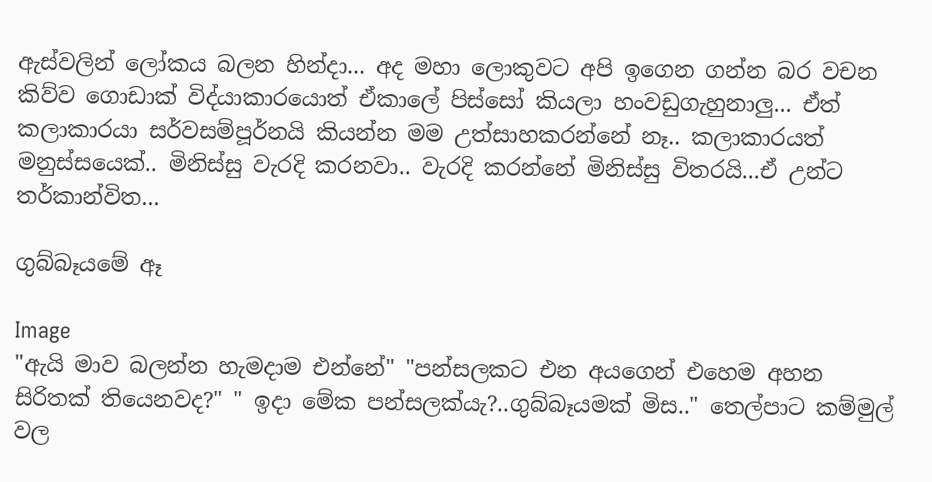ඇස්වලින් ලෝකය බලන හින්දා... අද මහා ලොකුවට අපි ඉගෙන ගන්න බර වචන කිව්ව ගොඩාක් විද්යාකාරයොත් ඒකාලේ පිස්සෝ කියලා හංවඩුගැහුනාලු... ඒත් කලාකාරයා සර්වසම්පූර්නයි කියන්න මම උත්සාහකරන්නේ නෑ.. කලාකාරයත් මනුස්සයෙක්.. මිනිස්සු වැරදි කරනවා.. වැරදි කරන්නේ මිනිස්සු විතරයි...ඒ උන්ට තර්කාන්විත...

ගුබ්බෑයමේ ඈ

Image
"ඇයි මාව බලන්න හැමදාම එන්නේ" "පන්සලකට එන අයගෙන් එහෙම අහන සිරිතක් තියෙනවද?" " ඉදා මේක පන්සලක්යැ?..ගුබ්බෑයමක් මිස.." තෙල්පාට කම්මුල් වල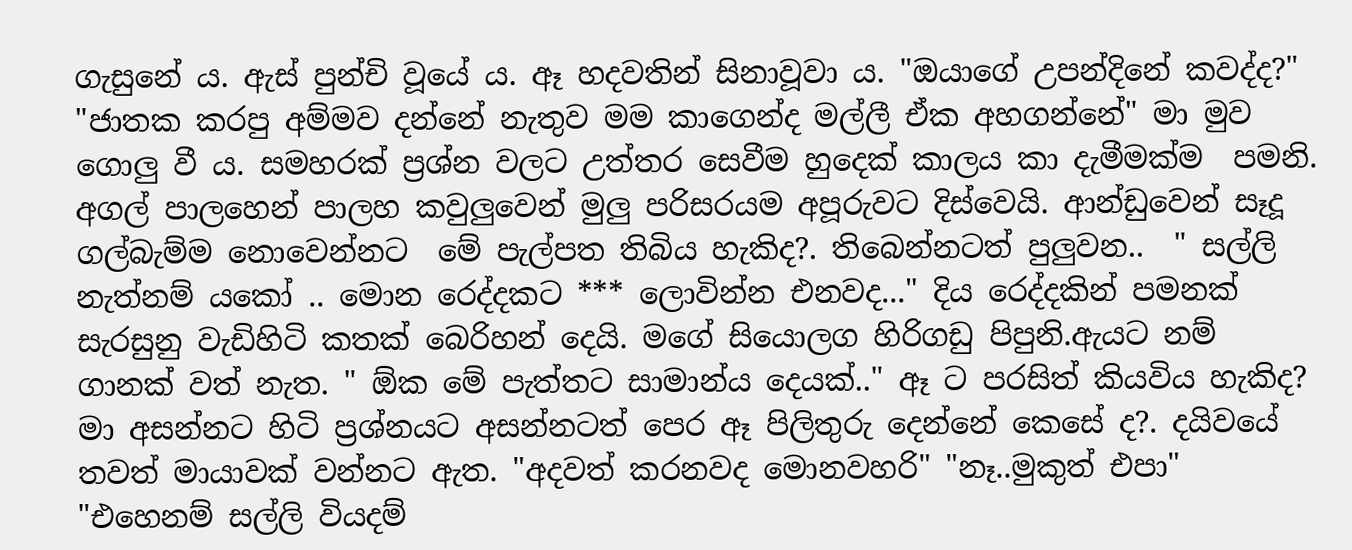ගැසුනේ ය. ඇස් පුන්චි වූයේ ය. ඈ හදවතින් සිනාවූවා ය. "ඔයාගේ උපන්දිනේ කවද්ද?" "ජාතක කරපු අම්මව දන්නේ නැතුව මම කාගෙන්ද මල්ලී ඒක අහගන්නේ" මා මුව ගොලු වී ය. සමහරක් ප්‍රශ්න වලට උත්තර සෙවීම හුදෙක් කාලය කා දැමීමක්ම  පමනි.  අගල් පාලහෙන් පාලහ කවුලුවෙන් මුලු පරිසරයම අපූරුවට දිස්වෙයි. ආන්ඩුවෙන් සෑදූ ගල්බැම්ම නොවෙන්නට  මේ පැල්පත තිබිය හැකිද?. තිබෙන්නටත් පුලුවන..  " සල්ලි නැත්නම් යකෝ .. මොන රෙද්දකට *** ලොවින්න එනවද..." දිය රෙද්දකින් පමනක් සැරසුනු වැඩිහිටි කතක් බෙරිහන් දෙයි. මගේ සියොලග හිරිගඩු පිපුනි.ඇයට නම් ගානක් වත් නැත. " ඕක මේ පැත්තට සාමාන්ය දෙයක්.." ඈ ට පරසිත් කියවිය හැකිද? මා අසන්නට හිටි ප්‍රශ්නයට අසන්නටත් පෙර ඈ පිලිතුරු දෙන්නේ කෙසේ ද?. දයිවයේ තවත් මායාවක් වන්නට ඇත. "අදවත් කරනවද මොනවහරි" "නෑ..මුකුත් එපා" "එහෙනම් සල්ලි වියදම්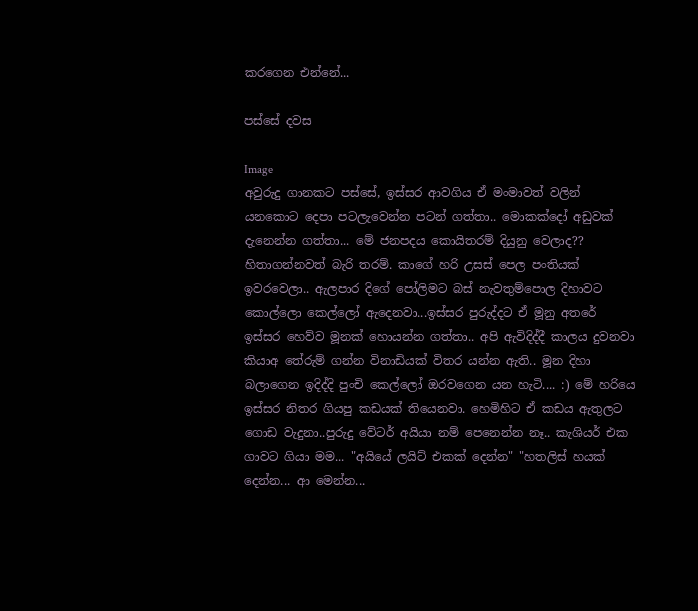කරගෙන එන්නේ...

පස්සේ දවස

Image
අවුරුදු ගානකට පස්සේ, ඉස්සර ආවගිය ඒ මංමාවත් වලින් යනකොට දෙපා පටලැවෙන්න පටන් ගත්තා.. මොකක්දෝ අඩුවක් දැනෙන්න ගත්තා... මේ ජනපදය කො‍යිතරම් දියුනු වෙලාද?? හිතාගන්නවත් බැරි තරම්. කාගේ හරි උසස් පෙල පංතියක් ඉවරවෙලා.. ඇලපාර දිගේ පෝලිමට බස් නැවතුම්පොල දිහාවට කොල්ලො කෙල්ලෝ ඇදෙනවා...ඉස්සර පුරුද්දට ඒ මූනු අතරේ ඉස්සර හෙව්ව මූනක් හොයන්න ගත්තා.. අපි ඇවිදිද්දී කාලය දුවනවා කියාඅ තේරුම් ගන්න විනාඩියක් විතර යන්න ඇති.. මූන දිහා බලාගෙන ඉදිද්දි පුංචි කෙල්ලෝ ඔරවගෙන යන හැටි.... :) මේ හරියෙ ඉස්සර නිතර ගියපු කඩයක් තියෙනවා. හෙමිහිට ඒ කඩය ඇතුලට ගොඩ වැදුනා..පුරුදු වේටර් අයියා නම් පෙනෙන්න නෑ.. කැශියර් එක ගාවට ගියා මම... "අයියේ ලයිට් එකක් දෙන්න" "හතලිස් හයක් දෙන්න... ආ මෙන්න...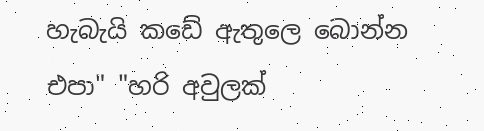හැබැයි කඩේ ඇතුලෙ බොන්න එපා" "හරි අවුලක්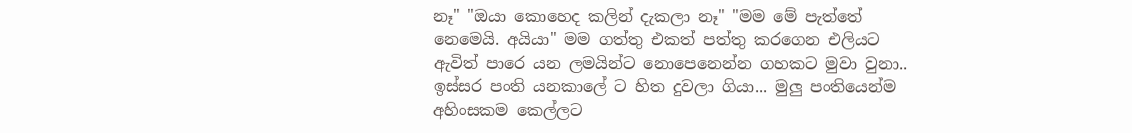නෑ" "ඔයා කොහෙද කලින් දැකලා නෑ" "මම මේ පැත්තේ නෙමෙයි. අයියා" මම ගත්තු එකත් පත්තු කරගෙන එලියට ඇවිත් පාරෙ යන ලමයින්ට නොපෙනෙන්න ගහකට මුවා වුනා.. ඉස්සර පංති යනකාලේ ට හිත දුවලා ගියා... මුලු පංතියෙන්ම අහිංසකම කෙල්ලට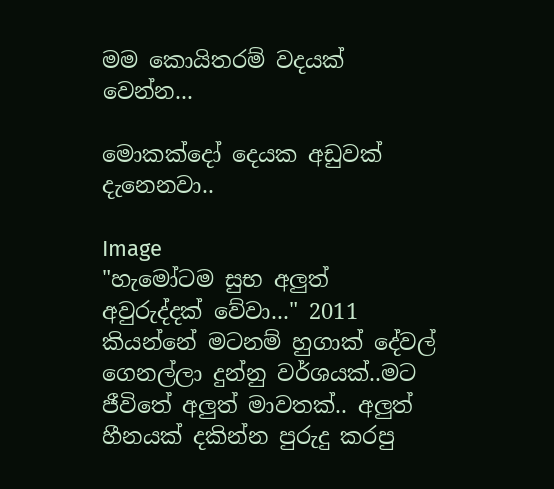මම කොයිතරම් වදයක් වෙන්න...

මොකක්දෝ දෙයක අඩුවක් දැනෙනවා..

Image
"හැමෝටම සුභ අලුත් අවුරුද්දක් වේවා..." 2011 කියන්නේ මටනම් හුගාක් දේවල් ගෙනල්ලා දුන්නු වර්ශයක්..මට ජීවිතේ අලුත් මාවතක්.. අලුත් හීනයක් දකින්න පුරුදු කරපු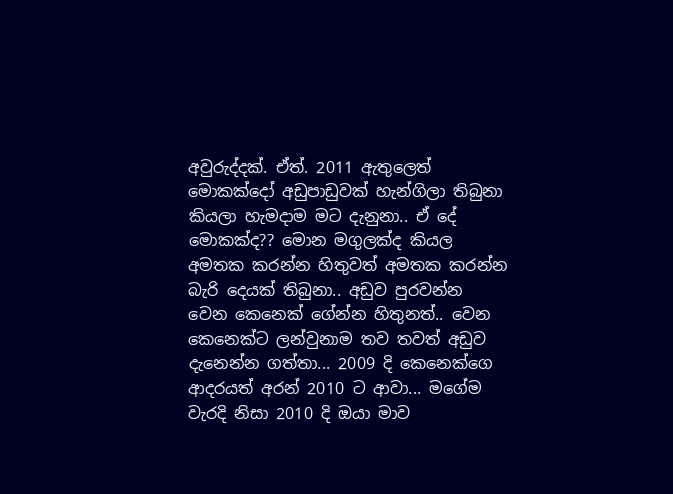අවුරුද්දක්. ඒත්. 2011 ඇතුලෙත් මොකක්දෝ අඩුපාඩුවක් හැන්ගිලා තිබුනා කියලා හැමදාම මට දැනුනා.. ඒ දේ මොකක්ද?? මොන මගුලක්ද කියල අමතක කරන්න හිතුවත් අමතක කරන්න බැරි දෙයක් තිබුනා.. අඩුව පුරවන්න වෙන කෙනෙක් ගේන්න හිතුනත්.. වෙන කෙනෙක්ට ලන්වුනාම තව තවත් අඩුව දැනෙන්න ගත්තා... 2009 දි කෙනෙක්ගෙ ආදරයත් අරන් 2010 ට ආවා... මගේම වැරදි නිසා 2010 දි ඔයා මාව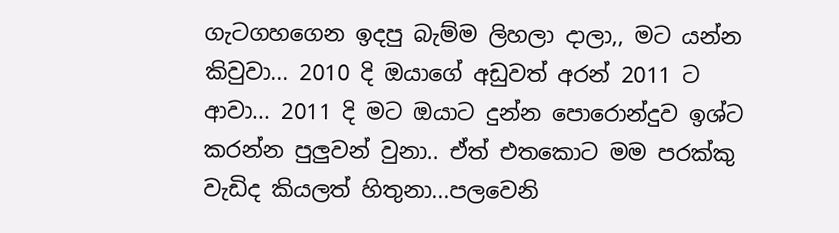ගැටගහගෙන ඉදපු බැම්ම ලිහලා දාලා,, මට යන්න කිවුවා... 2010 දි ඔයාගේ අඩුවත් අරන් 2011 ට ආවා... 2011 දි මට ඔයාට දුන්න පොරොන්දුව ඉශ්ට කරන්න පුලුවන් වුනා.. ඒත් එතකොට මම පරක්කු වැඩිද කියලත් හිතුනා...පලවෙනි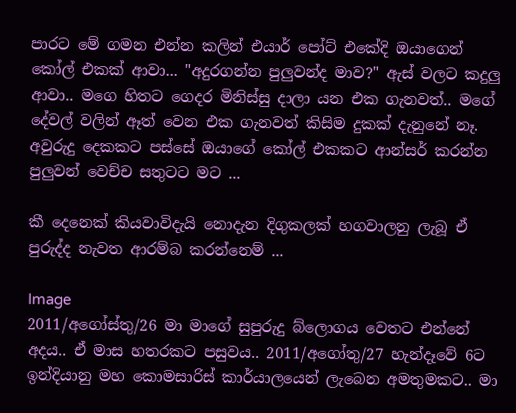පාරට මේ ගමන එන්න කලින් එයාර් පෝට් එකේදි ඔයාගෙන් කෝල් එකක් ආවා... "අදුරගන්න පුලුවන්ද මාව?" ඇස් වලට කදුලු ආවා.. මගෙ හිතට ගෙදර මිනිස්සු දාලා යන එක ගැනවත්.. මගේ දේවල් වලින් ඈත් වෙන එක ගැනවත් කිසිම දුකක් දැනුනේ නෑ. අවුරුදු දෙකකට පස්සේ ඔයාගේ කෝල් එකකට ආන්සර් කරන්න පුලුවන් වෙච්ච සතුටට මට ...

කී දෙනෙක් කියවාවිදැයි නොදැන දිගුකලක් හගවාලනු ලැබූ ඒ පුරුද්ද නැවත ආරම්බ කරන්නෙම් ...

Image
2011/අගෝස්තු/26 මා මාගේ සුපුරුදු බ්ලොගය වෙතට එන්නේ අදය.. ඒ මාස හතරකට පසුවය.. 2011/අගෝතු/27 හැන්දෑවේ 6ට ඉන්දියානු මහ කොමසාරිස් කාර්යාලයෙන් ලැබෙන අමතුමකට.. මා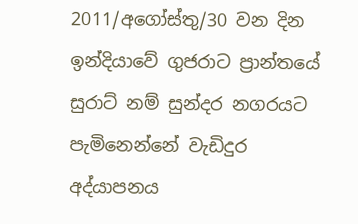2011/අගෝස්තු/30 වන දින ඉන්දියාවේ ගුජරාට ප්‍රාන්තයේ සුරාට් නම් සුන්දර නගරයට පැමිනෙන්නේ වැඩිදුර අද්යාපනය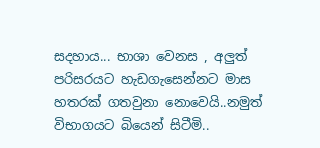සදහාය... භාශා වෙනස , අලුත් පරිසරයට හැඩගැසෙන්නට මාස හතරක් ගතවුනා නොවෙයි..නමුත් විභාගයට බියෙන් සිටීමි..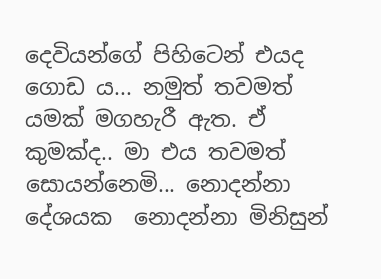දෙවියන්ගේ පිහිටෙන් එයද ගොඩ ය... නමුත් තවමත් යමක් මගහැරී ඇත. ඒ කුමක්ද.. මා එය තවමත් සොයන්නෙමි... නොදන්නා  දේශයක  නොදන්නා මිනිසුන්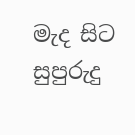මැද සිට සුපුරුදු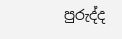පුරුද්ද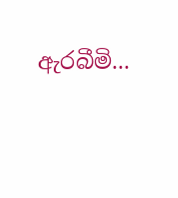ඇරබීමි...